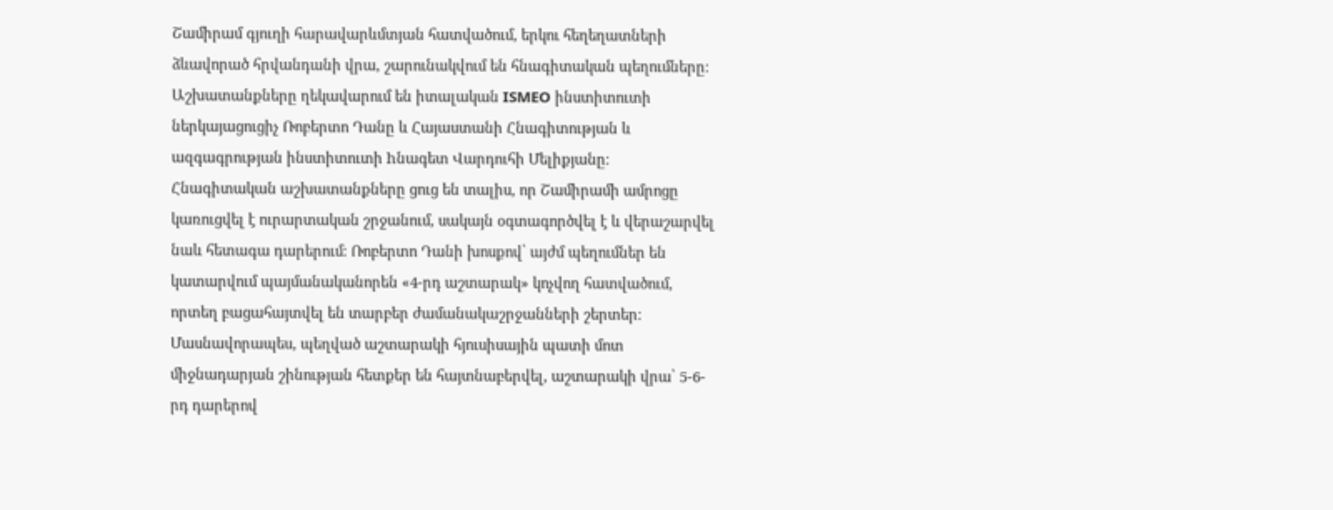Շամիրամ գյուղի հարավարևմտյան հատվածում, երկու հեղեղատների ձևավորած հրվանդանի վրա, շարունակվում են հնագիտական պեղումները։ Աշխատանքները ղեկավարում են իտալական ISMEO ինստիտուտի ներկայացուցիչ Ռոբերտո Դանը և Հայաստանի Հնագիտության և ազգագրության ինստիտուտի hնագետ Վարդուհի Մելիքյանը։
Հնագիտական աշխատանքները ցուց են տալիս, որ Շամիրամի ամրոցը կառուցվել է ուրարտական շրջանում, սակայն օգտագործվել է և վերաշարվել նաև հետագա դարերում։ Ռոբերտո Դանի խոսքով՝ այժմ պեղումներ են կատարվում պայմանականորեն «4-րդ աշտարակ» կոչվող հատվածում, որտեղ բացահայտվել են տարբեր ժամանակաշրջանների շերտեր։ Մասնավորապես, պեղված աշտարակի հյուսիսային պատի մոտ միջնադարյան շինության հետքեր են հայտնաբերվել, աշտարակի վրա՝ 5-6-րդ դարերով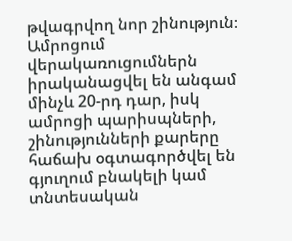թվագրվող նոր շինություն։ Ամրոցում վերակառուցումներն իրականացվել են անգամ մինչև 20-րդ դար, իսկ ամրոցի պարիսպների, շինությունների քարերը հաճախ օգտագործվել են գյուղում բնակելի կամ տնտեսական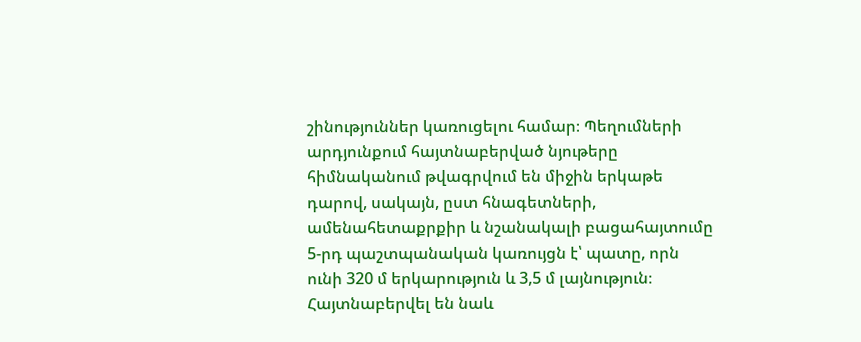շինություններ կառուցելու համար։ Պեղումների արդյունքում հայտնաբերված նյութերը հիմնականում թվագրվում են միջին երկաթե դարով, սակայն, ըստ հնագետների, ամենահետաքրքիր և նշանակալի բացահայտումը 5-րդ պաշտպանական կառույցն է՝ պատը, որն ունի 320 մ երկարություն և 3,5 մ լայնություն։ Հայտնաբերվել են նաև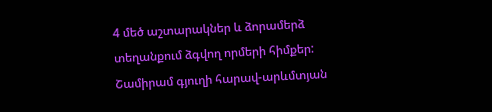4 մեծ աշտարակներ և ձորամերձ տեղանքում ձգվող որմերի հիմքեր:
Շամիրամ գյուղի հարավ-արևմտյան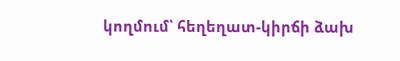կողմում՝ հեղեղատ-կիրճի ձախ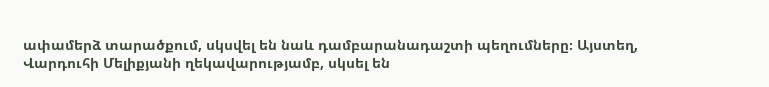ափամերձ տարածքում, սկսվել են նաև դամբարանադաշտի պեղումները։ Այստեղ, Վարդուհի Մելիքյանի ղեկավարությամբ, սկսել են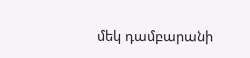մեկ դամբարանի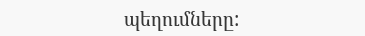պեղումները: